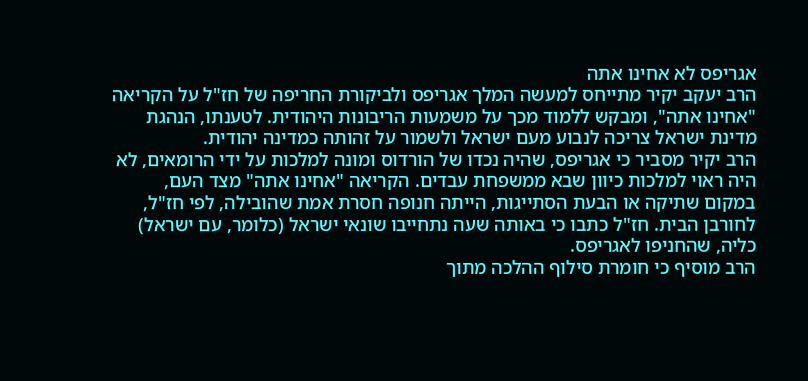אגריפס לא אחינו אתה
הרב יעקב יקיר מתייחס למעשה המלך אגריפס ולביקורת החריפה של חז"ל על הקריאה "אחינו אתה", ומבקש ללמוד מכך על משמעות הריבונות היהודית. לטענתו, הנהגת מדינת ישראל צריכה לנבוע מעם ישראל ולשמור על זהותה כמדינה יהודית.
הרב יקיר מסביר כי אגריפס, שהיה נכדו של הורדוס ומונה למלכות על ידי הרומאים, לא היה ראוי למלכות כיוון שבא ממשפחת עבדים. הקריאה "אחינו אתה" מצד העם, במקום שתיקה או הבעת הסתייגות, הייתה חנופה חסרת אמת שהובילה, לפי חז"ל, לחורבן הבית. חז"ל כתבו כי באותה שעה נתחייבו שונאי ישראל (כלומר, עם ישראל) כליה, שהחניפו לאגריפס.
הרב מוסיף כי חומרת סילוף ההלכה מתוך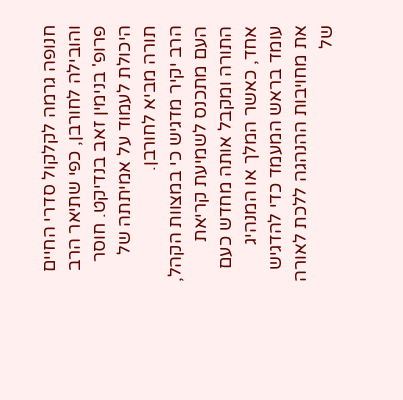חנופה גרמה לקלקול סדרי החיים והובילה לחורבן, כפי שתיאר הרב פרופ' בנימין זאב בנדיקט. חוסר היכולת לעמוד על אמיתתה של תורה מביא לחורבן.
הרב יקיר מדגיש כי במצוות הקהל, העם מתכנס לשמיעת קריאת התורה ומקבל אותה מחדש כעם אחד, כאשר המלך או המנהיג עומד בראש המעמד כדי להדגיש את מחויבות ההנהגה ללכת לאורה של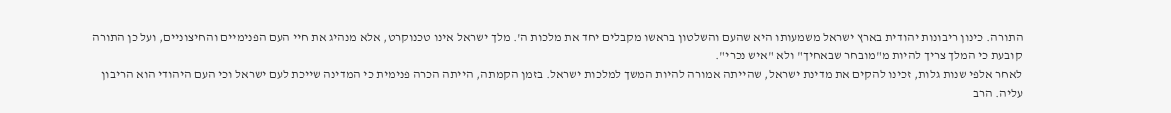התורה. כינון ריבונות יהודית בארץ ישראל משמעותו היא שהעם והשלטון בראשו מקבלים יחד את מלכות ה'. מלך ישראל אינו טכנוקרט, אלא מנהיג את חיי העם הפנימיים והחיצוניים, ועל כן התורה קובעת כי המלך צריך להיות מ"מובחר שבאחיך" ולא "איש נכרי".
לאחר אלפי שנות גלות, זכינו להקים את מדינת ישראל, שהייתה אמורה להיות המשך למלכות ישראל. בזמן הקמתה, הייתה הכרה פנימית כי המדינה שייכת לעם ישראל וכי העם היהודי הוא הריבון עליה. הרב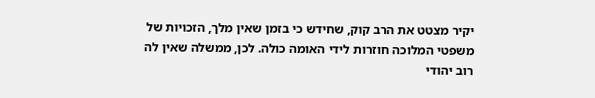יקיר מצטט את הרב קוק, שחידש כי בזמן שאין מלך, הזכויות של משפטי המלוכה חוזרות לידי האומה כולה. לכן, ממשלה שאין לה רוב יהודי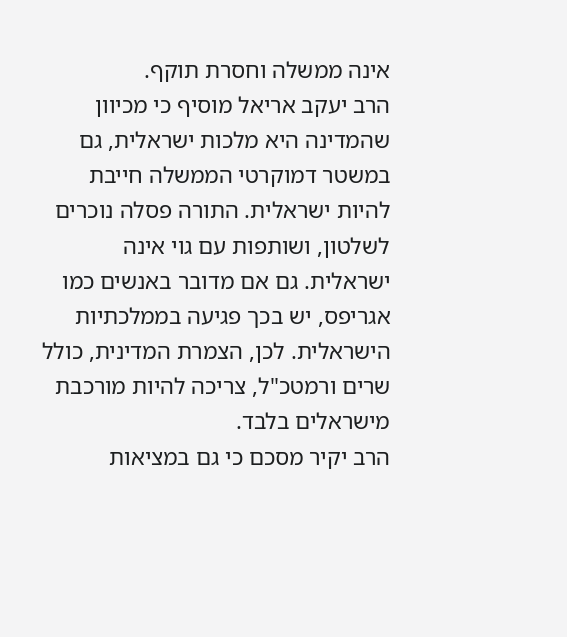אינה ממשלה וחסרת תוקף.
הרב יעקב אריאל מוסיף כי מכיוון שהמדינה היא מלכות ישראלית, גם במשטר דמוקרטי הממשלה חייבת להיות ישראלית. התורה פסלה נוכרים לשלטון, ושותפות עם גוי אינה ישראלית. גם אם מדובר באנשים כמו אגריפס, יש בכך פגיעה בממלכתיות הישראלית. לכן, הצמרת המדינית, כולל שרים ורמטכ"ל, צריכה להיות מורכבת מישראלים בלבד.
הרב יקיר מסכם כי גם במציאות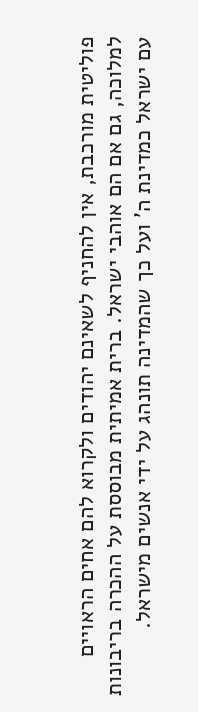פוליטית מורכבת, אין להחניף לשאינם יהודים ולקרוא להם אחים הראויים למלוכה, גם אם הם אוהבי ישראל. ברית אמיתית מבוססת על ההכרה בריבונות עם ישראל כמדינת ה' ועל כך שהמדינה תונהג על ידי אנשים מישראל.